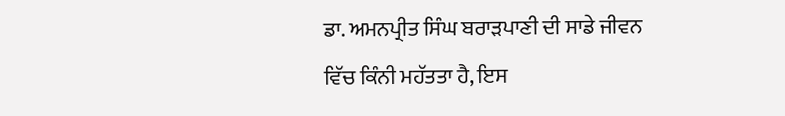ਡਾ. ਅਮਨਪ੍ਰੀਤ ਸਿੰਘ ਬਰਾੜਪਾਣੀ ਦੀ ਸਾਡੇ ਜੀਵਨ ਵਿੱਚ ਕਿੰਨੀ ਮਹੱਤਤਾ ਹੈ, ਇਸ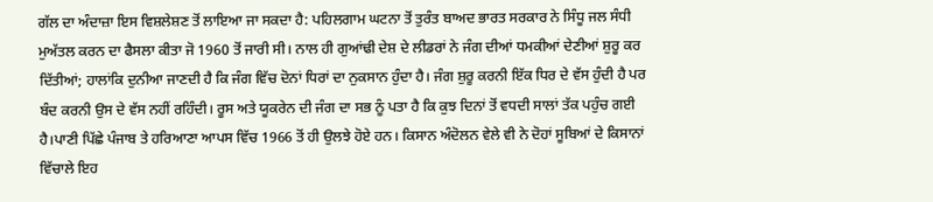ਗੱਲ ਦਾ ਅੰਦਾਜ਼ਾ ਇਸ ਵਿਸ਼ਲੇਸ਼ਣ ਤੋਂ ਲਾਇਆ ਜਾ ਸਕਦਾ ਹੈ: ਪਹਿਲਗਾਮ ਘਟਨਾ ਤੋਂ ਤੁਰੰਤ ਬਾਅਦ ਭਾਰਤ ਸਰਕਾਰ ਨੇ ਸਿੰਧੂ ਜਲ ਸੰਧੀ ਮੁਅੱਤਲ ਕਰਨ ਦਾ ਫੈਸਲਾ ਕੀਤਾ ਜੋ 1960 ਤੋਂ ਜਾਰੀ ਸੀ। ਨਾਲ ਹੀ ਗੁਆਂਢੀ ਦੇਸ਼ ਦੇ ਲੀਡਰਾਂ ਨੇ ਜੰਗ ਦੀਆਂ ਧਮਕੀਆਂ ਦੇਣੀਆਂ ਸ਼ੁਰੂ ਕਰ ਦਿੱਤੀਆਂ; ਹਾਲਾਂਕਿ ਦੁਨੀਆ ਜਾਣਦੀ ਹੈ ਕਿ ਜੰਗ ਵਿੱਚ ਦੋਨਾਂ ਧਿਰਾਂ ਦਾ ਨੁਕਸਾਨ ਹੁੰਦਾ ਹੈ। ਜੰਗ ਸ਼ੁਰੂ ਕਰਨੀ ਇੱਕ ਧਿਰ ਦੇ ਵੱਸ ਹੁੰਦੀ ਹੈ ਪਰ ਬੰਦ ਕਰਨੀ ਉਸ ਦੇ ਵੱਸ ਨਹੀਂ ਰਹਿੰਦੀ। ਰੂਸ ਅਤੇ ਯੂਕਰੇਨ ਦੀ ਜੰਗ ਦਾ ਸਭ ਨੂੰ ਪਤਾ ਹੈ ਕਿ ਕੁਝ ਦਿਨਾਂ ਤੋਂ ਵਧਦੀ ਸਾਲਾਂ ਤੱਕ ਪਹੁੰਚ ਗਈ ਹੈ।ਪਾਣੀ ਪਿੱਛੇ ਪੰਜਾਬ ਤੇ ਹਰਿਆਣਾ ਆਪਸ ਵਿੱਚ 1966 ਤੋਂ ਹੀ ਉਲਝੇ ਹੋਏ ਹਨ। ਕਿਸਾਨ ਅੰਦੋਲਨ ਵੇਲੇ ਵੀ ਨੇ ਦੋਹਾਂ ਸੂਬਿਆਂ ਦੇ ਕਿਸਾਨਾਂ ਵਿੱਚਾਲੇ ਇਹ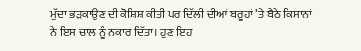ਮੁੱਦਾ ਭੜਕਾਉਣ ਦੀ ਕੋਸ਼ਿਸ਼ ਕੀਤੀ ਪਰ ਦਿੱਲੀ ਦੀਆਂ ਬਰੂਹਾਂ ’ਤੇ ਬੈਠੇ ਕਿਸਾਨਾਂ ਨੇ ਇਸ ਚਾਲ ਨੂੰ ਨਕਾਰ ਦਿੱਤਾ। ਹੁਣ ਇਹ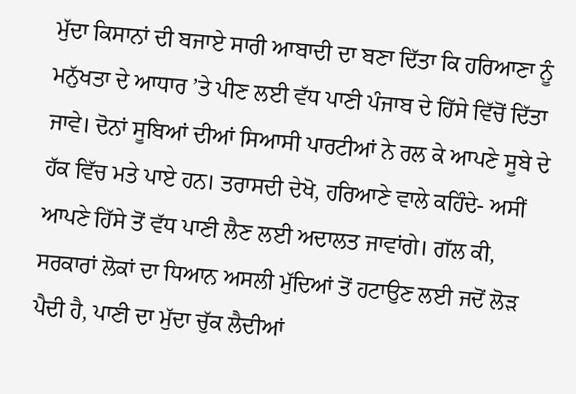ਮੁੱਦਾ ਕਿਸਾਨਾਂ ਦੀ ਬਜਾਏ ਸਾਰੀ ਆਬਾਦੀ ਦਾ ਬਣਾ ਦਿੱਤਾ ਕਿ ਹਰਿਆਣਾ ਨੂੰ ਮਨੁੱਖਤਾ ਦੇ ਆਧਾਰ ’ਤੇ ਪੀਣ ਲਈ ਵੱਧ ਪਾਣੀ ਪੰਜਾਬ ਦੇ ਹਿੱਸੇ ਵਿੱਚੋਂ ਦਿੱਤਾ ਜਾਵੇ। ਦੋਨਾਂ ਸੂਬਿਆਂ ਦੀਆਂ ਸਿਆਸੀ ਪਾਰਟੀਆਂ ਨੇ ਰਲ ਕੇ ਆਪਣੇ ਸੂਬੇ ਦੇ ਹੱਕ ਵਿੱਚ ਮਤੇ ਪਾਏ ਹਨ। ਤਰਾਸਦੀ ਦੇਖੋ, ਹਰਿਆਣੇ ਵਾਲੇ ਕਹਿੰਦੇ- ਅਸੀਂ ਆਪਣੇ ਹਿੱਸੇ ਤੋਂ ਵੱਧ ਪਾਣੀ ਲੈਣ ਲਈ ਅਦਾਲਤ ਜਾਵਾਂਗੇ। ਗੱਲ ਕੀ, ਸਰਕਾਰਾਂ ਲੋਕਾਂ ਦਾ ਧਿਆਨ ਅਸਲੀ ਮੁੱਦਿਆਂ ਤੋਂ ਹਟਾਉਣ ਲਈ ਜਦੋਂ ਲੋੜ ਪੈਦੀ ਹੈ, ਪਾਣੀ ਦਾ ਮੁੱਦਾ ਚੁੱਕ ਲੈਦੀਆਂ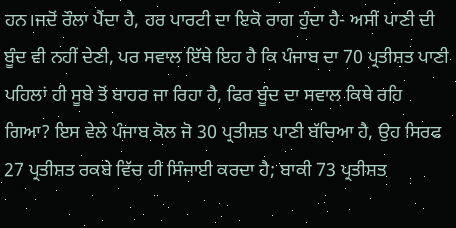ਹਨ।ਜਦੋਂ ਰੌਲਾ ਪੈਂਦਾ ਹੈ, ਹਰ ਪਾਰਟੀ ਦਾ ਇਕੋ ਰਾਗ ਹੁੰਦਾ ਹੈ- ਅਸੀਂ ਪਾਣੀ ਦੀ ਬੂੰਦ ਵੀ ਨਹੀਂ ਦੇਣੀ, ਪਰ ਸਵਾਲ ਇੱਥੇ ਇਹ ਹੈ ਕਿ ਪੰਜਾਬ ਦਾ 70 ਪ੍ਰਤੀਸ਼ਤ ਪਾਣੀ ਪਹਿਲਾਂ ਹੀ ਸੂਬੇ ਤੋਂ ਬਾਹਰ ਜਾ ਰਿਹਾ ਹੈ, ਫਿਰ ਬੂੰਦ ਦਾ ਸਵਾਲ ਕਿਥੇ ਰਹਿ ਗਿਆ? ਇਸ ਵੇਲੇ ਪੰਜਾਬ ਕੋਲ ਜੋ 30 ਪ੍ਰਤੀਸ਼ਤ ਪਾਣੀ ਬੱਚਿਆ ਹੈ, ਉਹ ਸਿਰਫ 27 ਪ੍ਰਤੀਸ਼ਤ ਰਕਬੇ ਵਿੱਚ ਹੀ ਸਿੰਜਾਈ ਕਰਦਾ ਹੈ; ਬਾਕੀ 73 ਪ੍ਰਤੀਸ਼ਤ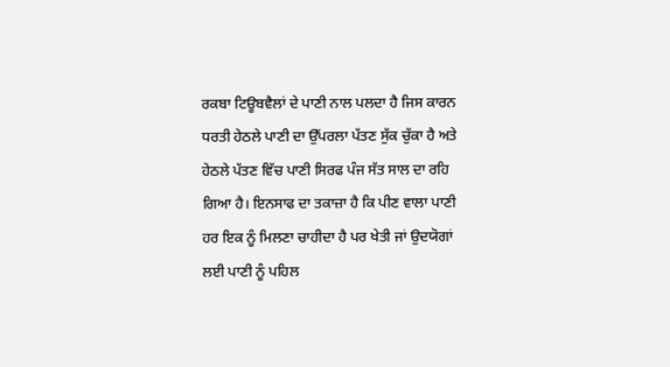ਰਕਬਾ ਟਿਊਬਵੈਲਾਂ ਦੇ ਪਾਣੀ ਨਾਲ ਪਲਦਾ ਹੈ ਜਿਸ ਕਾਰਨ ਧਰਤੀ ਹੇਠਲੇ ਪਾਣੀ ਦਾ ਉੱਪਰਲਾ ਪੱਤਣ ਸੁੱਕ ਚੁੱਕਾ ਹੈ ਅਤੇ ਹੇਠਲੇ ਪੱਤਣ ਵਿੱਚ ਪਾਣੀ ਸਿਰਫ ਪੰਜ ਸੱਤ ਸਾਲ ਦਾ ਰਹਿ ਗਿਆ ਹੈ। ਇਨਸਾਫ ਦਾ ਤਕਾਜ਼ਾ ਹੈ ਕਿ ਪੀਣ ਵਾਲਾ ਪਾਣੀ ਹਰ ਇਕ ਨੂੰ ਮਿਲਣਾ ਚਾਹੀਦਾ ਹੈ ਪਰ ਖੇਤੀ ਜਾਂ ਉਦਯੋਗਾਂ ਲਈ ਪਾਣੀ ਨੂੰ ਪਹਿਲ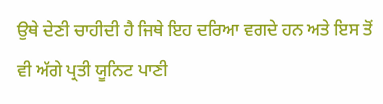ਉਥੇ ਦੇਣੀ ਚਾਹੀਦੀ ਹੈ ਜਿਥੇ ਇਹ ਦਰਿਆ ਵਗਦੇ ਹਨ ਅਤੇ ਇਸ ਤੋਂ ਵੀ ਅੱਗੇ ਪ੍ਰਤੀ ਯੂਨਿਟ ਪਾਣੀ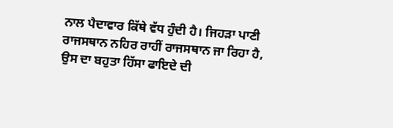ਨਾਲ ਪੈਦਾਵਾਰ ਕਿੱਥੇ ਵੱਧ ਹੁੰਦੀ ਹੈ। ਜਿਹੜਾ ਪਾਣੀ ਰਾਜਸਥਾਨ ਨਹਿਰ ਰਾਹੀਂ ਰਾਜਸਥਾਨ ਜਾ ਰਿਹਾ ਹੈ, ਉਸ ਦਾ ਬਹੁਤਾ ਹਿੱਸਾ ਫਾਇਦੇ ਦੀ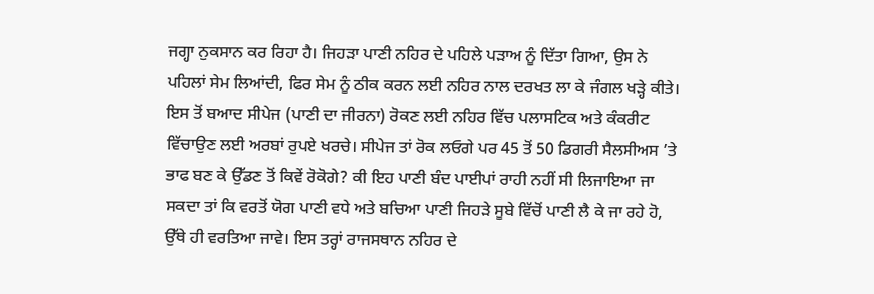ਜਗ੍ਹਾ ਨੁਕਸਾਨ ਕਰ ਰਿਹਾ ਹੈ। ਜਿਹੜਾ ਪਾਣੀ ਨਹਿਰ ਦੇ ਪਹਿਲੇ ਪੜਾਅ ਨੂੰ ਦਿੱਤਾ ਗਿਆ, ਉਸ ਨੇ ਪਹਿਲਾਂ ਸੇਮ ਲਿਆਂਦੀ, ਫਿਰ ਸੇਮ ਨੂੰ ਠੀਕ ਕਰਨ ਲਈ ਨਹਿਰ ਨਾਲ ਦਰਖਤ ਲਾ ਕੇ ਜੰਗਲ ਖੜ੍ਹੇ ਕੀਤੇ। ਇਸ ਤੋਂ ਬਆਦ ਸੀਪੇਜ (ਪਾਣੀ ਦਾ ਜੀਰਨਾ) ਰੋਕਣ ਲਈ ਨਹਿਰ ਵਿੱਚ ਪਲਾਸਟਿਕ ਅਤੇ ਕੰਕਰੀਟ ਵਿੱਚਾਉਣ ਲਈ ਅਰਬਾਂ ਰੁਪਏ ਖਰਚੇ। ਸੀਪੇਜ ਤਾਂ ਰੋਕ ਲਓਗੇ ਪਰ 45 ਤੋਂ 50 ਡਿਗਰੀ ਸੈਲਸੀਅਸ ’ਤੇ ਭਾਫ ਬਣ ਕੇ ਉੱਡਣ ਤੋਂ ਕਿਵੇਂ ਰੋਕੋਗੇ? ਕੀ ਇਹ ਪਾਣੀ ਬੰਦ ਪਾਈਪਾਂ ਰਾਹੀ ਨਹੀਂ ਸੀ ਲਿਜਾਇਆ ਜਾ ਸਕਦਾ ਤਾਂ ਕਿ ਵਰਤੋਂ ਯੋਗ ਪਾਣੀ ਵਧੇ ਅਤੇ ਬਚਿਆ ਪਾਣੀ ਜਿਹੜੇ ਸੂਬੇ ਵਿੱਚੋਂ ਪਾਣੀ ਲੈ ਕੇ ਜਾ ਰਹੇ ਹੋ, ਉੱਥੇ ਹੀ ਵਰਤਿਆ ਜਾਵੇ। ਇਸ ਤਰ੍ਹਾਂ ਰਾਜਸਥਾਨ ਨਹਿਰ ਦੇ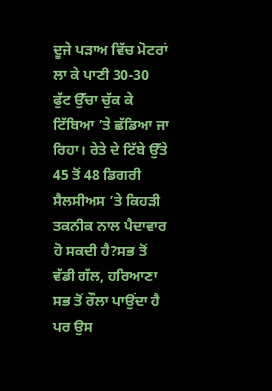ਦੂਜੇ ਪੜਾਅ ਵਿੱਚ ਮੋਟਰਾਂ ਲਾ ਕੇ ਪਾਣੀ 30-30 ਫੁੱਟ ਉੱਚਾ ਚੁੱਕ ਕੇ ਟਿੱਬਿਆ ’ਤੇ ਛੱਡਿਆ ਜਾ ਰਿਹਾ। ਰੇਤੇ ਦੇ ਟਿੱਬੇ ਉੱਤੇ 45 ਤੋਂ 48 ਡਿਗਰੀ ਸੈਲਸੀਅਸ ’ਤੇ ਕਿਹੜੀ ਤਕਨੀਕ ਨਾਲ ਪੈਦਾਵਾਰ ਹੋ ਸਕਦੀ ਹੈ?ਸਭ ਤੋਂ ਵੱਡੀ ਗੱਲ, ਹਰਿਆਣਾ ਸਭ ਤੋਂ ਰੌਲਾ ਪਾਉਂਦਾ ਹੈ ਪਰ ਉਸ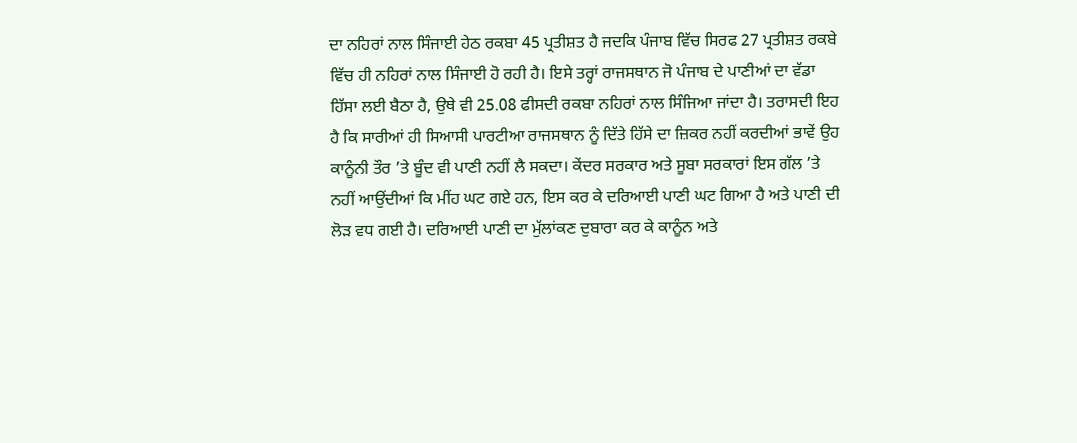ਦਾ ਨਹਿਰਾਂ ਨਾਲ ਸਿੰਜਾਈ ਹੇਠ ਰਕਬਾ 45 ਪ੍ਰਤੀਸ਼ਤ ਹੈ ਜਦਕਿ ਪੰਜਾਬ ਵਿੱਚ ਸਿਰਫ 27 ਪ੍ਰਤੀਸ਼ਤ ਰਕਬੇ ਵਿੱਚ ਹੀ ਨਹਿਰਾਂ ਨਾਲ ਸਿੰਜਾਈ ਹੋ ਰਹੀ ਹੈ। ਇਸੇ ਤਰ੍ਹਾਂ ਰਾਜਸਥਾਨ ਜੋ ਪੰਜਾਬ ਦੇ ਪਾਣੀਆਂ ਦਾ ਵੱਡਾ ਹਿੱਸਾ ਲਈ ਬੈਠਾ ਹੈ, ਉਥੇ ਵੀ 25.08 ਫੀਸਦੀ ਰਕਬਾ ਨਹਿਰਾਂ ਨਾਲ ਸਿੰਜਿਆ ਜਾਂਦਾ ਹੈ। ਤਰਾਸਦੀ ਇਹ ਹੈ ਕਿ ਸਾਰੀਆਂ ਹੀ ਸਿਆਸੀ ਪਾਰਟੀਆ ਰਾਜਸਥਾਨ ਨੂੰ ਦਿੱਤੇ ਹਿੱਸੇ ਦਾ ਜ਼ਿਕਰ ਨਹੀਂ ਕਰਦੀਆਂ ਭਾਵੇਂ ਉਹ ਕਾਨੂੰਨੀ ਤੌਰ ’ਤੇ ਬੂੰਦ ਵੀ ਪਾਣੀ ਨਹੀਂ ਲੈ ਸਕਦਾ। ਕੇਂਦਰ ਸਰਕਾਰ ਅਤੇ ਸੂਬਾ ਸਰਕਾਰਾਂ ਇਸ ਗੱਲ ’ਤੇ ਨਹੀਂ ਆਉਂਦੀਆਂ ਕਿ ਮੀਂਹ ਘਟ ਗਏ ਹਨ, ਇਸ ਕਰ ਕੇ ਦਰਿਆਈ ਪਾਣੀ ਘਟ ਗਿਆ ਹੈ ਅਤੇ ਪਾਣੀ ਦੀ ਲੋੜ ਵਧ ਗਈ ਹੈ। ਦਰਿਆਈ ਪਾਣੀ ਦਾ ਮੁੱਲਾਂਕਣ ਦੁਬਾਰਾ ਕਰ ਕੇ ਕਾਨੂੰਨ ਅਤੇ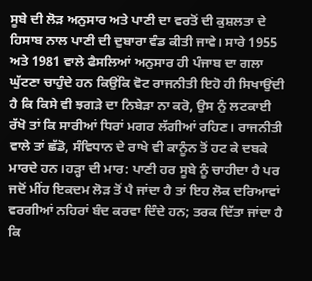ਸੂਬੇ ਦੀ ਲੋੜ ਅਨੁਸਾਰ ਅਤੇ ਪਾਣੀ ਦਾ ਵਰਤੋਂ ਦੀ ਕੁਸ਼ਲਤਾ ਦੇ ਹਿਸਾਬ ਨਾਲ ਪਾਣੀ ਦੀ ਦੁਬਾਰਾ ਵੰਡ ਕੀਤੀ ਜਾਵੇ। ਸਾਰੇ 1955 ਅਤੇ 1981 ਵਾਲੇ ਫੈਸਲਿਆਂ ਅਨੁਸਾਰ ਹੀ ਪੰਜਾਬ ਦਾ ਗਲਾ ਘੁੱਟਣਾ ਚਾਹੁੰਦੇ ਹਨ ਕਿਉਂਕਿ ਵੋਟ ਰਾਜਨੀਤੀ ਇਹੋ ਹੀ ਸਿਖਾਉਂਦੀ ਹੈ ਕਿ ਕਿਸੇ ਵੀ ਝਗੜੇ ਦਾ ਨਿਬੇੜਾ ਨਾ ਕਰੋ, ਉਸ ਨੁੰ ਲਟਕਾਈ ਰੱਖੋ ਤਾਂ ਕਿ ਸਾਰੀਆਂ ਧਿਰਾਂ ਮਗਰ ਲੱਗੀਆਂ ਰਹਿਣ। ਰਾਜਨੀਤੀ ਵਾਲੇ ਤਾਂ ਛੱਡੋ, ਸੰਵਿਧਾਨ ਦੇ ਰਾਖੇ ਵੀ ਕਾਨੂੰਨ ਤੋਂ ਹਟ ਕੇ ਦਬਕੇ ਮਾਰਦੇ ਹਨ।ਹੜ੍ਹਾ ਦੀ ਮਾਰ: ਪਾਣੀ ਹਰ ਸੂਬੇ ਨੂੰ ਚਾਹੀਦਾ ਹੈ ਪਰ ਜਦੋਂ ਮੀਂਹ ਇਕਦਮ ਲੋੜ ਤੋਂ ਪੈ ਜਾਂਦਾ ਹੈ ਤਾਂ ਇਹ ਲੋਕ ਦਰਿਆਵਾਂ ਵਰਗੀਆਂ ਨਹਿਰਾਂ ਬੰਦ ਕਰਵਾ ਦਿੰਦੇ ਹਨ; ਤਰਕ ਦਿੱਤਾ ਜਾਂਦਾ ਹੈ ਕਿ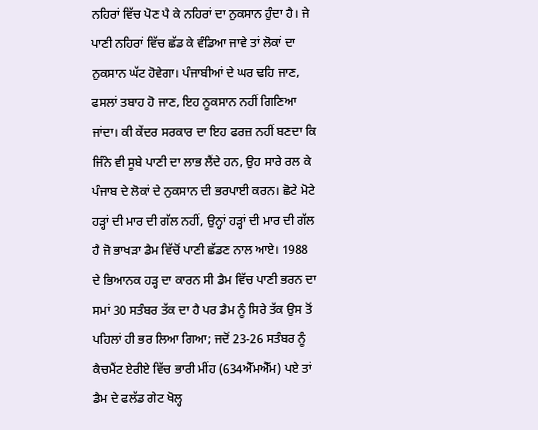ਨਹਿਰਾਂ ਵਿੱਚ ਪੋਣ ਪੈ ਕੇ ਨਹਿਰਾਂ ਦਾ ਨੁਕਸਾਨ ਹੁੰਦਾ ਹੈ। ਜੇ ਪਾਣੀ ਨਹਿਰਾਂ ਵਿੱਚ ਛੱਡ ਕੇ ਵੰਡਿਆ ਜਾਵੇ ਤਾਂ ਲੋਕਾਂ ਦਾ ਨੁਕਸਾਨ ਘੱਟ ਹੋਵੇਗਾ। ਪੰਜਾਬੀਆਂ ਦੇ ਘਰ ਢਹਿ ਜਾਣ, ਫਸਲਾਂ ਤਬਾਹ ਹੋ ਜਾਣ, ਇਹ ਨੂਕਸਾਨ ਨਹੀਂ ਗਿਣਿਆ ਜਾਂਦਾ। ਕੀ ਕੇਂਦਰ ਸਰਕਾਰ ਦਾ ਇਹ ਫਰਜ਼ ਨਹੀਂ ਬਣਦਾ ਕਿ ਜਿੰਨੇ ਵੀ ਸੂਬੇ ਪਾਣੀ ਦਾ ਲਾਭ ਲੈਂਦੇ ਹਨ, ਉਹ ਸਾਰੇ ਰਲ ਕੇ ਪੰਜਾਬ ਦੇ ਲੋਕਾਂ ਦੇ ਨੁਕਸਾਨ ਦੀ ਭਰਪਾਈ ਕਰਨ। ਛੋਟੇ ਮੋਟੇ ਹੜ੍ਹਾਂ ਦੀ ਮਾਰ ਦੀ ਗੱਲ ਨਹੀਂ, ਉਨ੍ਹਾਂ ਹੜ੍ਹਾਂ ਦੀ ਮਾਰ ਦੀ ਗੱਲ ਹੈ ਜੋ ਭਾਖੜਾ ਡੈਮ ਵਿੱਚੋਂ ਪਾਣੀ ਛੱਡਣ ਨਾਲ ਆਏ। 1988 ਦੇ ਭਿਆਨਕ ਹੜ੍ਹ ਦਾ ਕਾਰਨ ਸੀ ਡੈਮ ਵਿੱਚ ਪਾਣੀ ਭਰਨ ਦਾ ਸਮਾਂ 30 ਸਤੰਬਰ ਤੱਕ ਦਾ ਹੈ ਪਰ ਡੈਮ ਨੂੰ ਸਿਰੇ ਤੱਕ ਉਸ ਤੋਂ ਪਹਿਲਾਂ ਹੀ ਭਰ ਲਿਆ ਗਿਆ; ਜਦੋਂ 23-26 ਸਤੰਬਰ ਨੂੰ ਕੈਚਮੈਂਟ ਏਰੀਏ ਵਿੱਚ ਭਾਰੀ ਮੀਂਹ (634ਐੱਮਐੱਮ) ਪਏ ਤਾਂ ਡੈਮ ਦੇ ਫਲੱਡ ਗੇਟ ਖੋਲ੍ਹ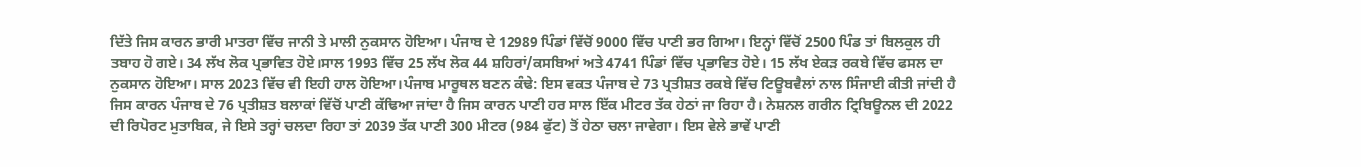ਦਿੱਤੇ ਜਿਸ ਕਾਰਨ ਭਾਰੀ ਮਾਤਰਾ ਵਿੱਚ ਜਾਨੀ ਤੇ ਮਾਲੀ ਨੁਕਸਾਨ ਹੋਇਆ। ਪੰਜਾਬ ਦੇ 12989 ਪਿੰਡਾਂ ਵਿੱਚੋਂ 9000 ਵਿੱਚ ਪਾਣੀ ਭਰ ਗਿਆ। ਇਨ੍ਹਾਂ ਵਿੱਚੋਂ 2500 ਪਿੰਡ ਤਾਂ ਬਿਲਕੁਲ ਹੀ ਤਬਾਹ ਹੋ ਗਏ। 34 ਲੱਖ ਲੋਕ ਪ੍ਰਭਾਵਿਤ ਹੋਏ।ਸਾਲ 1993 ਵਿੱਚ 25 ਲੱਖ ਲੋਕ 44 ਸ਼ਹਿਰਾਂ/ਕਸਬਿਆਂ ਅਤੇ 4741 ਪਿੰਡਾਂ ਵਿੱਚ ਪ੍ਰਭਾਵਿਤ ਹੋਏ। 15 ਲੱਖ ਏਕੜ ਰਕਬੇ ਵਿੱਚ ਫਸਲ ਦਾ ਨੁਕਸਾਨ ਹੋਇਆ। ਸਾਲ 2023 ਵਿੱਚ ਵੀ ਇਹੀ ਹਾਲ ਹੋਇਆ।ਪੰਜਾਬ ਮਾਰੂਥਲ ਬਣਨ ਕੰਢੇ: ਇਸ ਵਕਤ ਪੰਜਾਬ ਦੇ 73 ਪ੍ਰਤੀਸ਼ਤ ਰਕਬੇ ਵਿੱਚ ਟਿਊਬਵੈਲਾਂ ਨਾਲ ਸਿੰਜਾਈ ਕੀਤੀ ਜਾਂਦੀ ਹੈ ਜਿਸ ਕਾਰਨ ਪੰਜਾਬ ਦੇ 76 ਪ੍ਰਤੀਸ਼ਤ ਬਲਾਕਾਂ ਵਿੱਚੋਂ ਪਾਣੀ ਕੱਢਿਆ ਜਾਂਦਾ ਹੈ ਜਿਸ ਕਾਰਨ ਪਾਣੀ ਹਰ ਸਾਲ ਇੱਕ ਮੀਟਰ ਤੱਕ ਹੇਠਾਂ ਜਾ ਰਿਹਾ ਹੈ। ਨੇਸ਼ਨਲ ਗਰੀਨ ਟ੍ਰਿਬਿਊਨਲ ਦੀ 2022 ਦੀ ਰਿਪੋਰਟ ਮੁਤਾਬਿਕ, ਜੇ ਇਸੇ ਤਰ੍ਹਾਂ ਚਲਦਾ ਰਿਹਾ ਤਾਂ 2039 ਤੱਕ ਪਾਣੀ 300 ਮੀਟਰ (984 ਫੁੱਟ) ਤੋਂ ਹੇਠਾ ਚਲਾ ਜਾਵੇਗਾ। ਇਸ ਵੇਲੇ ਭਾਵੇਂ ਪਾਣੀ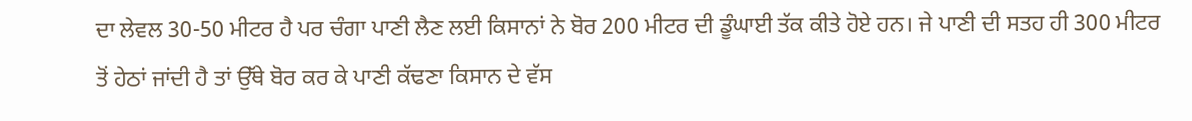ਦਾ ਲੇਵਲ 30-50 ਮੀਟਰ ਹੈ ਪਰ ਚੰਗਾ ਪਾਣੀ ਲੈਣ ਲਈ ਕਿਸਾਨਾਂ ਨੇ ਬੋਰ 200 ਮੀਟਰ ਦੀ ਡੂੰਘਾਈ ਤੱਕ ਕੀਤੇ ਹੋਏ ਹਨ। ਜੇ ਪਾਣੀ ਦੀ ਸਤਹ ਹੀ 300 ਮੀਟਰ ਤੋਂ ਹੇਠਾਂ ਜਾਂਦੀ ਹੈ ਤਾਂ ਉੱਥੇ ਬੋਰ ਕਰ ਕੇ ਪਾਣੀ ਕੱਢਣਾ ਕਿਸਾਨ ਦੇ ਵੱਸ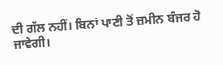ਦੀ ਗੱਲ ਨਹੀਂ। ਬਿਨਾਂ ਪਾਣੀ ਤੋਂ ਜ਼ਮੀਨ ਬੰਜਰ ਹੋ ਜਾਵੇਗੀ।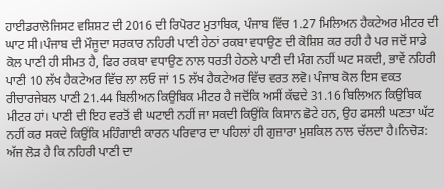ਹਾਈਡਰਾਲੋਜਿਸਟ ਵਸ਼ਿਸ਼ਟ ਦੀ 2016 ਦੀ ਰਿਪੋਰਟ ਮੁਤਾਬਿਕ, ਪੰਜਾਬ ਵਿੱਚ 1.27 ਮਿਲਿਅਨ ਹੈਕਟੇਅਰ ਮੀਟਰ ਦੀ ਘਾਟ ਸੀ।ਪੰਜਾਬ ਦੀ ਮੌਜੂਦਾ ਸਰਕਾਰ ਨਹਿਰੀ ਪਾਣੀ ਹੇਠਾਂ ਰਕਬਾ ਵਧਾਉਣ ਦੀ ਕੋਸ਼ਿਸ਼ ਕਰ ਰਹੀ ਹੈ ਪਰ ਜਦੋਂ ਸਾਡੇ ਕੋਲ ਪਾਣੀ ਹੀ ਸੀਮਤ ਹੈ, ਫਿਰ ਰਕਬਾ ਵਧਾਉਣ ਨਾਲ ਧਰਤੀ ਹੇਠਲੇ ਪਾਣੀ ਦੀ ਮੰਗ ਨਹੀਂ ਘਟ ਸਕਦੀ, ਭਾਵੇਂ ਨਹਿਰੀ ਪਾਣੀ 10 ਲੱਖ ਹੈਕਟੇਅਰ ਵਿੱਚ ਲਾ ਲਓ ਜਾਂ 15 ਲੱਖ ਹੈਕਟੇਅਰ ਵਿੱਚ ਵਰਤ ਲਵੋ। ਪੰਜਾਬ ਕੋਲ ਇਸ ਵਕਤ ਰੀਚਾਰਜੇਬਲ ਪਾਣੀ 21.44 ਬਿਲੀਅਨ ਕਿਉਬਿਕ ਮੀਟਰ ਹੈ ਜਦੋਂਕਿ ਅਸੀਂ ਕੱਢਦੇ 31.16 ਬਿਲਿਅਨ ਕਿਉਬਿਕ ਮੀਟਰ ਹਾਂ। ਪਾਣੀ ਦੀ ਇਹ ਵਰਤੋਂ ਵੀ ਘਟਾਈ ਨਹੀਂ ਜਾ ਸਕਦੀ ਕਿਉਂਕਿ ਕਿਸਾਨ ਛੋਟੇ ਹਨ, ਉਹ ਫਸਲੀ ਘਣਤਾ ਘੱਟ ਨਹੀਂ ਕਰ ਸਕਦੇ ਕਿਉਂਕਿ ਮਹਿੰਗਾਈ ਕਾਰਨ ਪਰਿਵਾਰ ਦਾ ਪਹਿਲਾਂ ਹੀ ਗੁਜ਼ਾਰਾ ਮੁਸ਼ਕਿਲ ਨਾਲ ਚੱਲਦਾ ਹੈ।ਨਿਚੋੜ: ਅੱਜ ਲੋੜ ਹੈ ਕਿ ਨਹਿਰੀ ਪਾਣੀ ਦਾ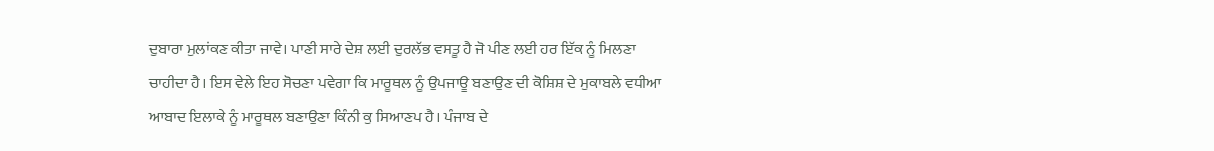ਦੁਬਾਰਾ ਮੁਲਾਂਕਣ ਕੀਤਾ ਜਾਵੇ। ਪਾਣੀ ਸਾਰੇ ਦੇਸ਼ ਲਈ ਦੁਰਲੱਭ ਵਸਤੂ ਹੈ ਜੋ ਪੀਣ ਲਈ ਹਰ ਇੱਕ ਨੂੰ ਮਿਲਣਾ ਚਾਹੀਦਾ ਹੈ। ਇਸ ਵੇਲੇ ਇਹ ਸੋਚਣਾ ਪਵੇਗਾ ਕਿ ਮਾਰੂਥਲ ਨੂੰ ਉਪਜਾਊ ਬਣਾਉਣ ਦੀ ਕੋਸ਼ਿਸ਼ ਦੇ ਮੁਕਾਬਲੇ ਵਧੀਆ ਆਬਾਦ ਇਲਾਕੇ ਨੂੰ ਮਾਰੂਥਲ ਬਣਾਉਣਾ ਕਿੰਨੀ ਕੁ ਸਿਆਣਪ ਹੈ। ਪੰਜਾਬ ਦੇ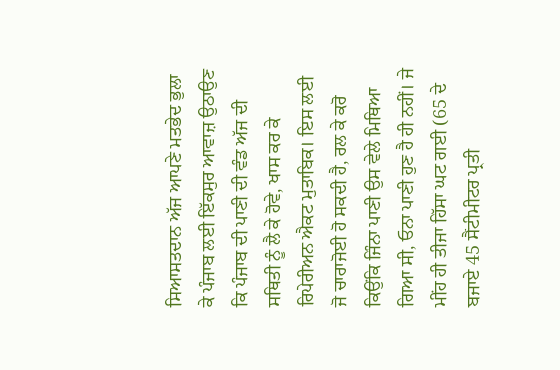ਸਿਆਸਤਦਾਨ ਅੱਜ ਆਪਣੇ ਮਤਭੇਦ ਭੁਲਾ ਕੇ ਪੰਜਾਬ ਲਈ ਇੱਕਸੁਰ ਆਵਾਜ਼ ਉਠਾਉਣ ਕਿ ਪੰਜਾਬ ਦੀ ਪਾਣੀ ਦੀ ਵੰਡ ਅੱਜ ਦੀ ਸਥਿਤੀ ਨੂੰ ਲੈ ਕੇ ਹੋਵੇ, ਖਾਸ ਕਰ ਕੇ ਰਿਪੇਰੀਅਨ ਐਕਟ ਮੁਤਾਬਿਕ। ਇਸ ਲਈ ਜੋ ਚਾਰਾਜੋਈ ਹੋ ਸਕਦੀ ਹੈ, ਰਲ ਕੇ ਕਰੋ ਕਿਉਂਕਿ ਜਿੰਨਾ ਪਾਣੀ ਉਸ ਵੇਲੇ ਮਿਥਿਆ ਗਿਆ ਸੀ, ਓਨਾ ਪਾਣੀ ਹੁਣ ਹੈ ਹੀ ਨਹੀਂ। ਜੇ ਮੀਂਹ ਹੀ ਤੀਜਾ ਹਿੱਸਾ ਘਟ ਗਈ (65 ਦੇ ਬਜਾਏ 45 ਸੈਂਟੀਮੀਟਰ ਪ੍ਰਤੀ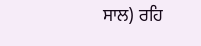ਸਾਲ) ਰਹਿ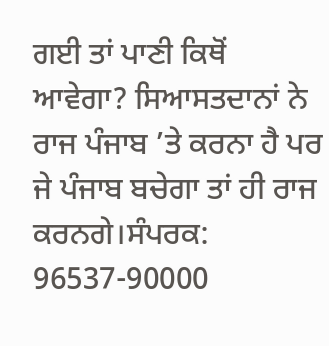ਗਈ ਤਾਂ ਪਾਣੀ ਕਿਥੋਂ ਆਵੇਗਾ? ਸਿਆਸਤਦਾਨਾਂ ਨੇ ਰਾਜ ਪੰਜਾਬ ’ਤੇ ਕਰਨਾ ਹੈ ਪਰ ਜੇ ਪੰਜਾਬ ਬਚੇਗਾ ਤਾਂ ਹੀ ਰਾਜ ਕਰਨਗੇ।ਸੰਪਰਕ: 96537-90000